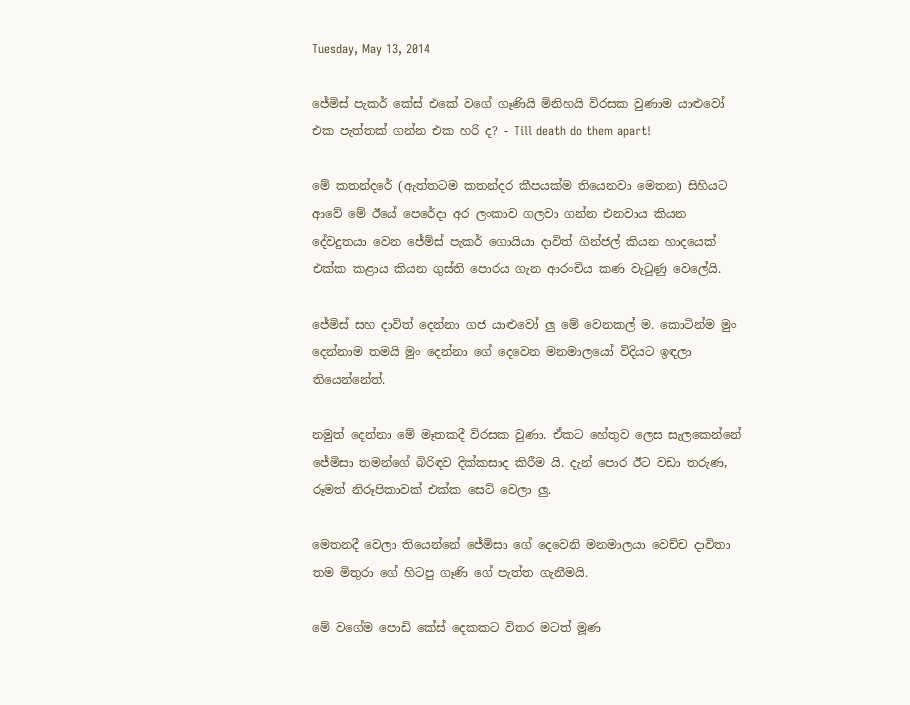Tuesday, May 13, 2014

ජේමිස් පැකර් කේස් එකේ වගේ ගෑණියි මිනිහයි විරසක වුණාම යාළුවෝ එක පැත්තක් ගන්න එක හරි ද? - Till death do them apart!

මේ කතන්දරේ (ඇත්තටම කතන්දර කීපයක්ම තියෙනවා මෙතන) සිහියට ආවේ මේ ඊයේ පෙරේදා අර ලංකාව ගලවා ගන්න එනවාය කියන දේවදුතයා වෙන ජේමිස් පැකර් ගොයියා දාවිත් ගින්ජල් කියන හාදයෙක් එක්ක කළාය කියන ගුස්ති පොරය ගැන ආරංචිය කණ වැටුණු වෙලේයි.

ජේමිස් සහ දාවිත් දෙන්නා ගජ යාළුවෝ ලු මේ වෙනකල් ම. කොටින්ම මුං දෙන්නාම තමයි මුං දෙන්නා ගේ දෙවෙන මනමාලයෝ විදියට ඉඳලා තියෙන්නේත්.

නමුත් දෙන්නා මේ මෑතකදී විරසක වුණා. ඒකට හේතුව ලෙස සැලකෙන්නේ ජේමිසා තමන්ගේ බිරිඳව දික්කසාද කිරීම යි. දැන් පොර ඊට වඩා තරුණ, රූමත් නිරූපිකාවක් එක්ක සෙට් වෙලා ලු.

මෙතනදී වෙලා තියෙන්නේ ජේමිසා ගේ දෙවෙනි මනමාලයා වෙච්ච දාවිතා තම මිතුරා ගේ හිටපු ගෑණි ගේ පැත්ත ගැනීමයි.

මේ වගේම පොඩි කේස් දෙකකට විතර මටත් මූණ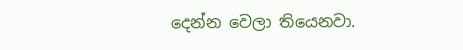දෙන්න වෙලා තියෙනවා.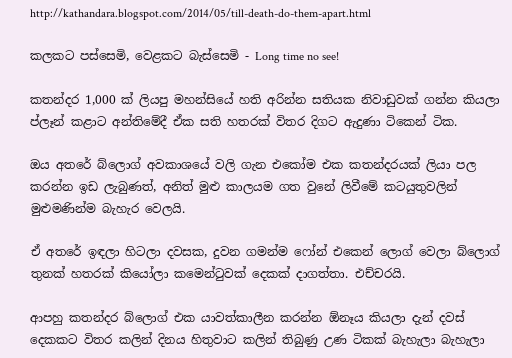http://kathandara.blogspot.com/2014/05/till-death-do-them-apart.html

කලකට පස්සෙමි, වෙළකට බැස්සෙමි - Long time no see!

කතන්දර 1,000 ක් ලියපු මහන්සියේ හති අරින්න සතියක නිවාඩුවක් ගන්න කියලා ප්ලෑන් කළාට අන්තිමේදී ඒක සති හතරක් විතර දිගට ඇදුණා ටිකෙන් ටික.

ඔය අතරේ බ්ලොග් අවකාශයේ වලි ගැන එකෝම එක කතන්දරයක් ලියා පල කරන්න ඉඩ ලැබුණත්, අනිත් මුළු කාලයම ගත වුනේ ලිවීමේ කටයුතුවලින් මුළුමණින්ම බැහැර වෙලයි.

ඒ අතරේ ඉඳලා හිටලා දවසක, දුවන ගමන්ම ෆෝන් එකෙන් ලොග් වෙලා බ්ලොග් තුනක් හතරක් කියෝලා කමෙන්ටුවක් දෙකක් දාගත්තා. එච්චරයි.

ආපහු කතන්දර බ්ලොග් එක යාවත්කාලීන කරන්න ඕනෑය කියලා දැන් දවස් දෙකකට විතර කලින් දිනය හිතුවාට කලින් තිබුණු උණ ටිකක් බැහැලා බැහැලා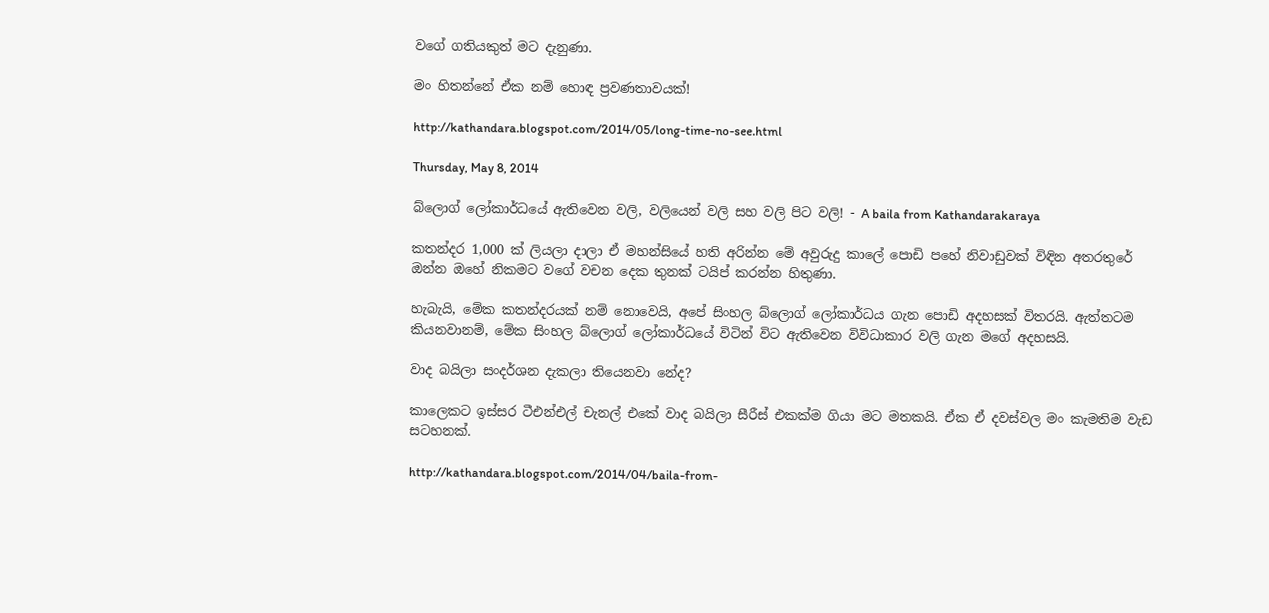වගේ ගතියකුත් මට දැනුණා.

මං හිතන්නේ ඒක නම් හොඳ ප්‍රවණතාවයක්!

http://kathandara.blogspot.com/2014/05/long-time-no-see.html

Thursday, May 8, 2014

බ්ලොග් ලෝකාර්ධයේ ඇතිවෙන වලි, වලියෙන් වලි සහ වලි පිට වලි! - A baila from Kathandarakaraya

කතන්දර 1,000 ක් ලියලා දාලා ඒ මහන්සියේ හති අරින්න මේ අවුරුදු කාලේ පොඩි පහේ නිවාඩුවක් විඳින අතරතුරේ ඔන්න ඔහේ නිකමට වගේ වචන දෙක තුනක් ටයිප් කරන්න හිතුණා.

හැබැයි, මේක කතන්දරයක් නම් නොවෙයි, අපේ සිංහල බ්ලොග් ලෝකාර්ධය ගැන පොඩි අදහසක් විතරයි. ඇත්තටම කියනවානම්, මේක සිංහල බ්ලොග් ලෝකාර්ධයේ විටින් විට ඇතිවෙන විවිධාකාර වලි ගැන මගේ අදහසයි.

වාද බයිලා සංදර්ශන දැකලා තියෙනවා නේද?

කාලෙකට ඉස්සර ටීඑන්එල් චැනල් එකේ වාද බයිලා සීරීස් එකක්ම ගියා මට මතකයි. ඒක ඒ දවස්වල මං කැමතිම වැඩ සටහනක්.

http://kathandara.blogspot.com/2014/04/baila-from-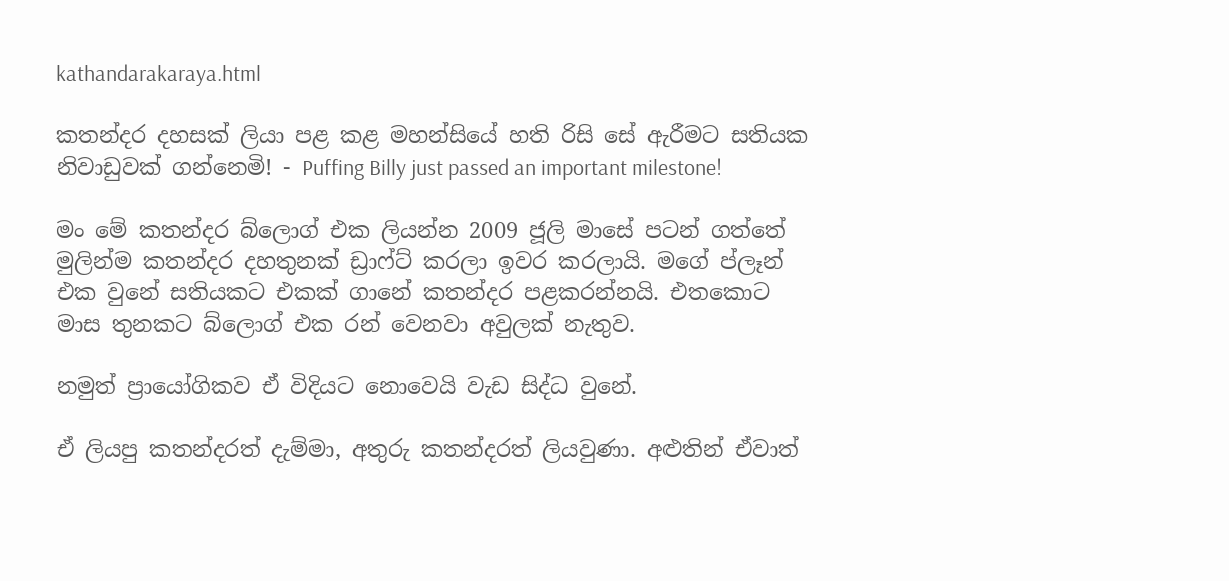kathandarakaraya.html

කතන්දර දහසක් ලියා පළ කළ මහන්සියේ හති රිසි සේ ඇරීමට සතියක නිවාඩුවක් ගන්නෙමි! - Puffing Billy just passed an important milestone!

මං මේ කතන්දර බ්ලොග් එක ලියන්න 2009 ජූලි මාසේ පටන් ගත්තේ මුලින්ම කතන්දර දහතුනක් ඩ්‍රාෆ්ට් කරලා ඉවර කරලායි. මගේ ප්ලෑන් එක වුනේ සතියකට එකක් ගානේ කතන්දර පළකරන්නයි. එතකොට මාස තුනකට බ්ලොග් එක රන් වෙනවා අවුලක් නැතුව.

නමුත් ප්‍රායෝගිකව ඒ විදියට නොවෙයි වැඩ සිද්ධ වුනේ.

ඒ ලියපු කතන්දරත් දැම්මා, අතුරු කතන්දරත් ලියවුණා. අළුතින් ඒවාත්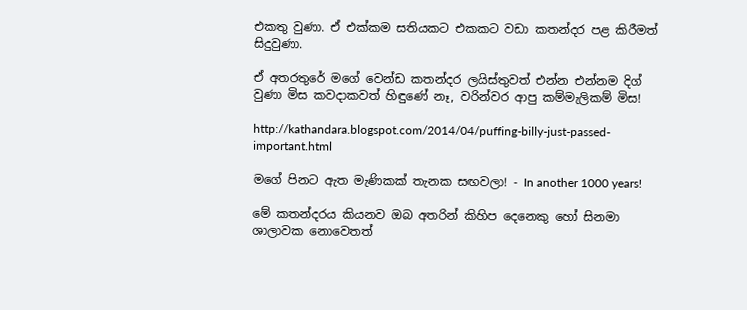එකතු වුණා. ඒ එක්කම සතියකට එකකට වඩා කතන්දර පළ කිරීමත් සිදුවුණා.

ඒ අතරතුරේ මගේ වෙන්ඩ කතන්දර ලයිස්තුවත් එන්න එන්නම දිග් වුණා මිස කවදාකවත් හිඳුණේ නෑ, වරින්වර ආපු කම්මැලිකම් මිස!

http://kathandara.blogspot.com/2014/04/puffing-billy-just-passed-important.html

මගේ පිනට ඇත මැණිකක් තැනක සඟවලා! - In another 1000 years!

මේ කතන්දරය කියනව ඔබ අතරින් කිහිප දෙනෙකු හෝ සිනමා ශාලාවක නොවෙතත්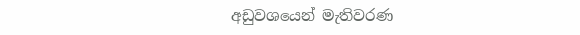අඩුවශයෙන් මැතිවරණ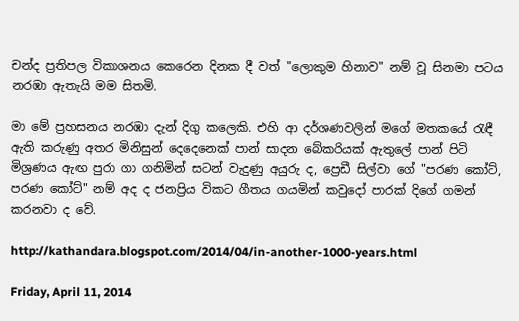චන්ද ප්‍රතිපල විකාශනය කෙරෙන දිනක දී වත් "ලොකුම හිනාව" නම් වූ සිනමා පටය නරඹා ඇතැයි මම සිතමි.

මා මේ ප්‍රහසනය නරඹා දැන් දිගු කලෙකි. එහි ආ දර්ශණවලින් මගේ මතකයේ රැඳී ඇති කරුණු අතර මිනිසුන් දෙදෙනෙක් පාන් සාදන බේකරියක් ඇතුලේ පාන් පිටි මිශ්‍රණය ඇඟ පුරා ගා ගනිමින් සටන් වැදුණු අයුරු ද, ප්‍රෙඩී සිල්වා ගේ "පරණ කෝට්, පරණ කෝට්" නම් අද ද ජනප්‍රිය විකට ගීතය ගයමින් කවුදෝ පාරක් දිගේ ගමන් කරනවා ද වේ.

http://kathandara.blogspot.com/2014/04/in-another-1000-years.html

Friday, April 11, 2014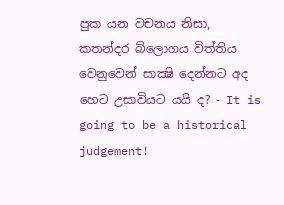පුක යන වචනය නිසා, කතන්දර බ්ලොගය විත්තිය වෙනුවෙන් සාක්‍ෂි දෙන්නට අද හෙට උසාවියට යයි ද? - It is going to be a historical judgement!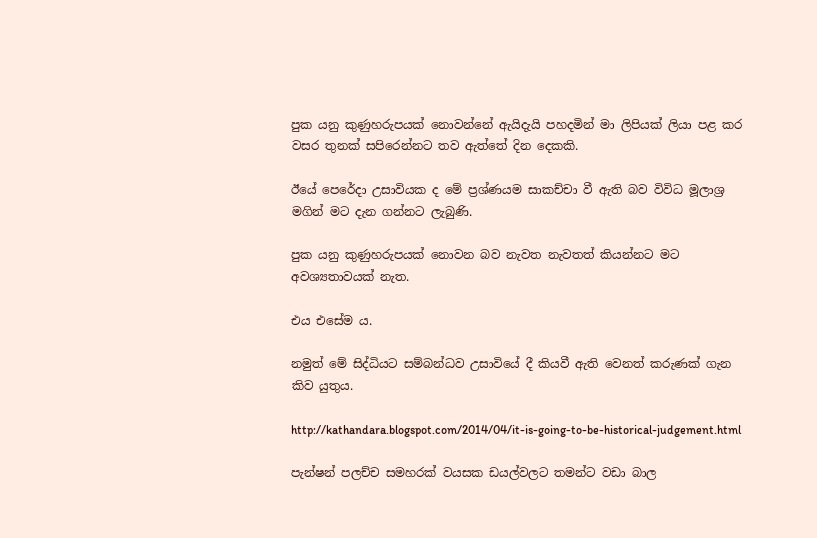පුක යනු කුණුහරුපයක් නොවන්නේ ඇයිදැයි පහදමින් මා ලිපියක් ලියා පළ කර වසර තුනක් සපිරෙන්නට තව ඇත්තේ දින දෙකකි.

ඊයේ පෙරේදා උසාවියක ද මේ ප්‍රශ්ණයම සාකච්චා වී ඇති බව විවිධ මූලාශ්‍ර මගින් මට දැන ගන්නට ලැබුණි.

පුක යනු කුණුහරුපයක් නොවන බව නැවත නැවතත් කියන්නට මට අවශ්‍යතාවයක් නැත.

එය එසේම ය.

නමුත් මේ සිද්ධියට සම්බන්ධව උසාවියේ දී කියවී ඇති වෙනත් කරුණක් ගැන කිව යුතුය.

http://kathandara.blogspot.com/2014/04/it-is-going-to-be-historical-judgement.html

පැන්ෂන් පලච්ච සමහරක් වයසක ඩයල්වලට තමන්ට වඩා බාල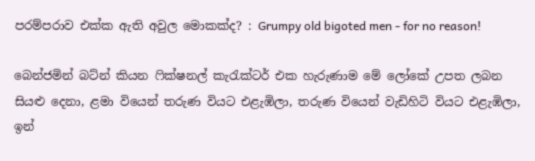පරම්පරාව එක්ක ඇති අවුල මොකක්ද? : Grumpy old bigoted men - for no reason!

බෙන්ජමින් බට්න් කියන ෆික්ෂනල් කැරැක්ටර් එක හැරුණාම මේ ලෝකේ උපත ලබන සියළු දෙනා, ළමා වියෙන් තරුණ වියට එළැඹිලා, තරුණ වියෙන් වැඩිහිටි වියට එළැඹිලා, ඉන්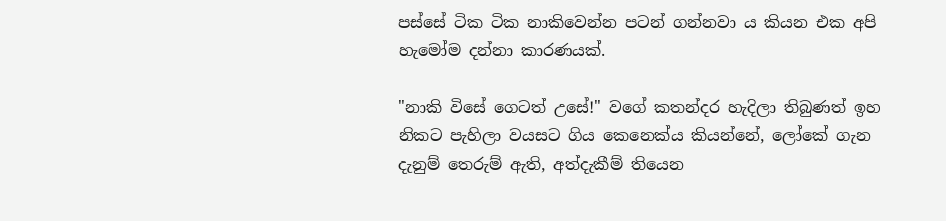පස්සේ ටික ටික නාකිවෙන්න පටන් ගන්නවා ය කියන එක අපි හැමෝම දන්නා කාරණයක්.

"නාකි විසේ ගෙටත් උසේ!" වගේ කතන්දර හැදිලා තිබුණත් ඉහ නිකට පැහිලා වයසට ගිය කෙනෙක්ය කියන්නේ, ලෝකේ ගැන දැනුම් තෙරුම් ඇති, අත්දැකීම් තියෙන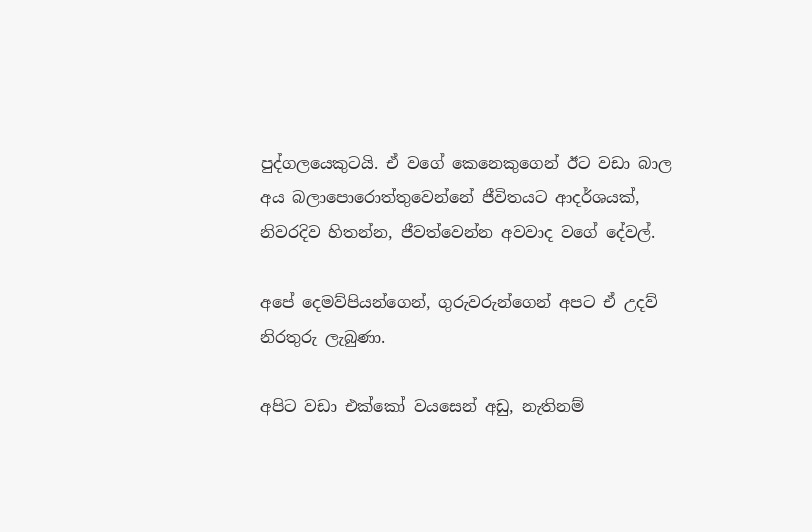පුද්ගලයෙකුටයි. ඒ වගේ කෙනෙකුගෙන් ඊට වඩා බාල අය බලාපොරොත්තුවෙන්නේ ජීවිතයට ආදර්ශයක්, නිවරදිව හිතන්න, ජීවත්වෙන්න අවවාද වගේ දේවල්.

අපේ දෙමව්පියන්ගෙන්, ගුරුවරුන්ගෙන් අපට ඒ උදව් නිරතුරු ලැබුණා.

අපිට වඩා එක්කෝ වයසෙන් අඩු, නැතිනම්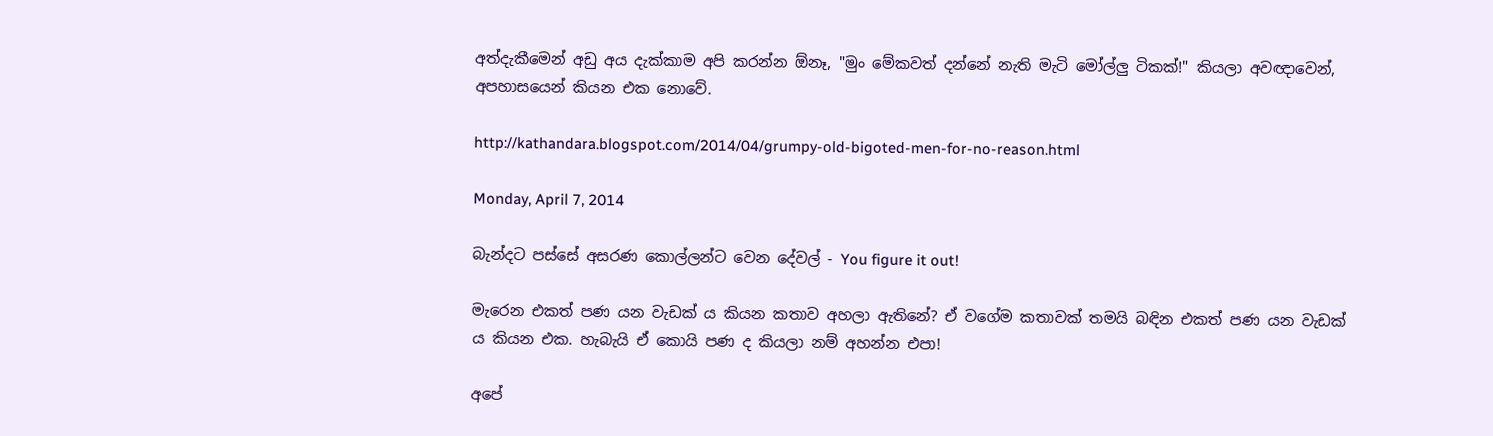අත්දැකීමෙන් අඩු අය දැක්කාම අපි කරන්න ඕනෑ, "මුං මේකවත් දන්නේ නැති මැටි මෝල්ලු ටිකක්!" කියලා අවඥාවෙන්, අපහාසයෙන් කියන එක නොවේ.

http://kathandara.blogspot.com/2014/04/grumpy-old-bigoted-men-for-no-reason.html

Monday, April 7, 2014

බැන්දට පස්සේ අසරණ කොල්ලන්ට වෙන දේවල් - You figure it out!

මැරෙන එකත් පණ යන වැඩක් ය කියන කතාව අහලා ඇතිනේ? ඒ වගේම කතාවක් තමයි බඳින එකත් පණ යන වැඩක් ය කියන එක. හැබැයි ඒ කොයි පණ ද කියලා නම් අහන්න එපා!

අපේ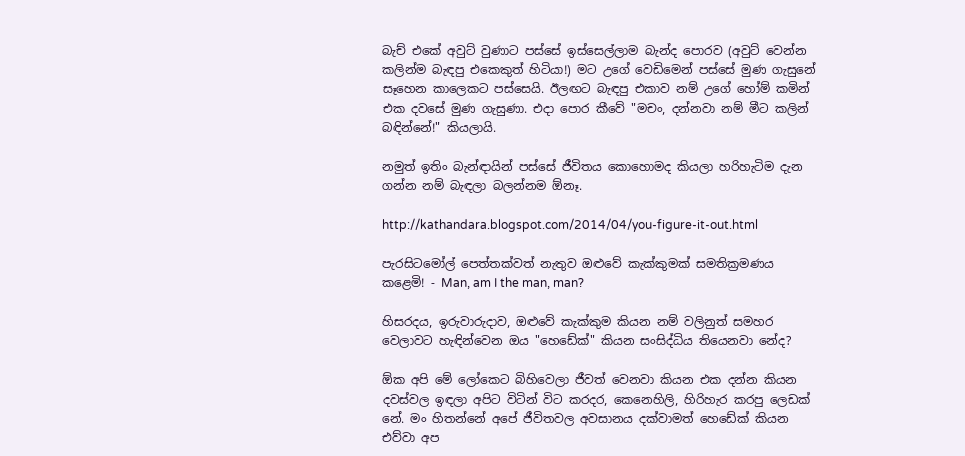බැච් එකේ අවුට් වුණාට පස්සේ ඉස්සෙල්ලාම බැන්ද පොරව (අවුට් වෙන්න කලින්ම බැඳපු එකෙකුත් හිටියා!) මට උගේ වෙඩිමෙන් පස්සේ මුණ ගැසුනේ සෑහෙන කාලෙකට පස්සෙයි. ඊලඟට බැඳපු එකාව නම් උගේ හෝම් කමින් එක දවසේ මුණ ගැසුණා. එදා පොර කීවේ "මචං, දන්නවා නම් මීට කලින් බඳින්නේ!" කියලායි.

නමුත් ඉතිං බැන්ඳායින් පස්සේ ජීවිතය කොහොමද කියලා හරිහැටිම දැන ගන්න නම් බැඳලා බලන්නම ඕනෑ.

http://kathandara.blogspot.com/2014/04/you-figure-it-out.html

පැරසිටමෝල් පෙත්තක්වත් නැතුව ඔළුවේ කැක්කුමක් සමතික්‍රමණය කළෙමි! - Man, am I the man, man?

හිසරදය, ඉරුවාරුදාව, ඔළුවේ කැක්කුම කියන නම් වලිනුත් සමහර වෙලාවට හැඳින්වෙන ඔය "හෙඩේක්" කියන සංසිද්ධිය තියෙනවා නේද?

ඕක අපි මේ ලෝකෙට බිහිවෙලා ජීවත් වෙනවා කියන එක දන්න කියන දවස්වල ඉඳලා අපිට විටින් විට කරදර, කෙනෙහිලි, හිරිහැර කරපු ලෙඩක් නේ. මං හිතන්නේ අපේ ජීවිතවල අවසානය දක්වාමත් හෙඩේක් කියන එව්වා අප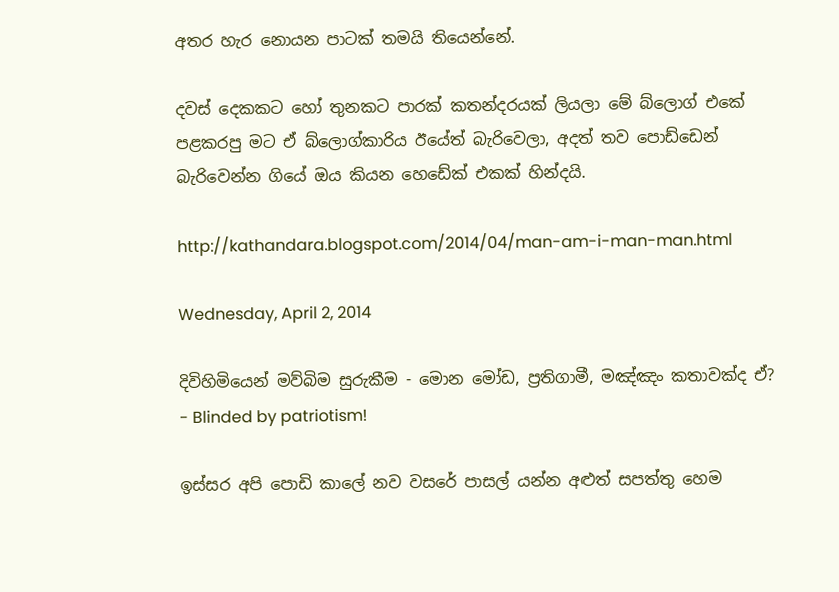අතර හැර නොයන පාටක් තමයි තියෙන්නේ.

දවස් දෙකකට හෝ තුනකට පාරක් කතන්දරයක් ලියලා මේ බ්ලොග් එකේ පළකරපු මට ඒ බ්ලොග්කාරිය ඊයේත් බැරිවෙලා, අදත් තව පොඩ්ඩෙන් බැරිවෙන්න ගියේ ඔය කියන හෙඩේක් එකක් හින්දයි.

http://kathandara.blogspot.com/2014/04/man-am-i-man-man.html

Wednesday, April 2, 2014

දිවිහිමියෙන් මව්බිම සුරුකීම - මොන මෝඩ, ප්‍රතිගාමී, මඤ්ඤං කතාවක්ද ඒ? - Blinded by patriotism!

ඉස්සර අපි පොඩි කාලේ නව වසරේ පාසල් යන්න අළුත් සපත්තු හෙම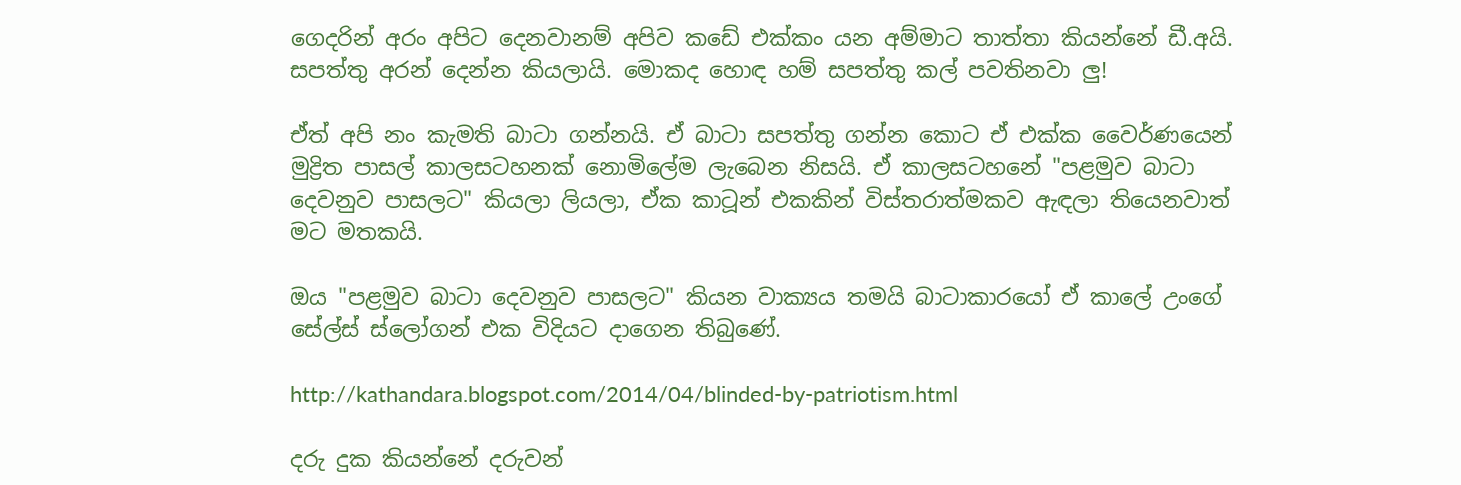ගෙදරින් අරං අපිට දෙනවානම් අපිව කඩේ එක්කං යන අම්මාට තාත්තා කියන්නේ ඩී.අයි. සපත්තු අරන් දෙන්න කියලායි. මොකද හොඳ හම් සපත්තු කල් පවතිනවා ලු!

ඒත් අපි නං කැමති බාටා ගන්නයි. ඒ බාටා සපත්තු ගන්න කොට ඒ එක්ක වෛර්ණයෙන් මුද්‍රිත පාසල් කාලසටහනක් නොමිලේම ලැබෙන නිසයි. ඒ කාලසටහනේ "පළමුව බාටා දෙවනුව පාසලට" කියලා ලියලා, ඒක කාටූන් එකකින් විස්තරාත්මකව ඇඳලා තියෙනවාත් මට මතකයි.

ඔය "පළමුව බාටා දෙවනුව පාසලට" කියන වාක්‍යය තමයි බාටාකාරයෝ ඒ කාලේ උංගේ සේල්ස් ස්ලෝගන් එක විදියට දාගෙන තිබුණේ.

http://kathandara.blogspot.com/2014/04/blinded-by-patriotism.html

දරු දුක කියන්නේ දරුවන්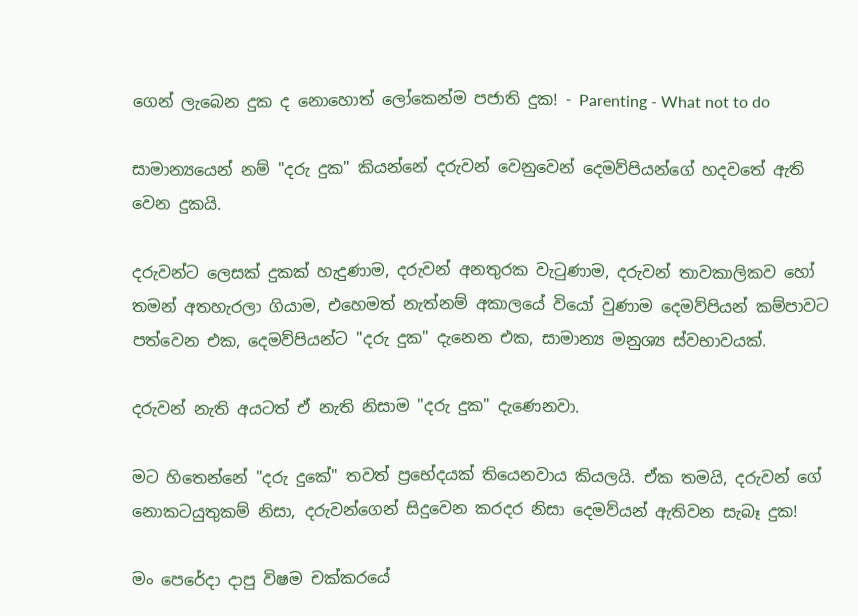ගෙන් ලැබෙන දුක ද නොහොත් ලෝකෙන්ම පජාති දුක! - Parenting - What not to do

සාමාන්‍යයෙන් නම් "දරු දුක" කියන්නේ දරුවන් වෙනුවෙන් දෙමව්පියන්ගේ හදවතේ ඇති වෙන දුකයි.

දරුවන්ට ලෙසක් දුකක් හැදුණාම, දරුවන් අනතුරක වැටුණාම, දරුවන් තාවකාලිකව හෝ තමන් අතහැරලා ගියාම, එහෙමත් නැත්නම් අකාලයේ වියෝ වුණාම දෙමව්පියන් කම්පාවට පත්වෙන එක, දෙමව්පියන්ට "දරු දුක" දැනෙන එක, සාමාන්‍ය මනුශ්‍ය ස්වභාවයක්.

දරුවන් නැති අයටත් ඒ නැති නිසාම "දරු දුක" දැණෙනවා.

මට හිතෙන්නේ "දරු දුකේ" තවත් ප්‍රභේදයක් තියෙනවාය කියලයි. ඒක තමයි, දරුවන් ගේ නොකටයුතුකම් නිසා, දරුවන්ගෙන් සිදුවෙන කරදර නිසා දෙමව්යන් ඇතිවන සැබෑ දුක!

මං පෙරේදා දාපු විෂම චක්කරයේ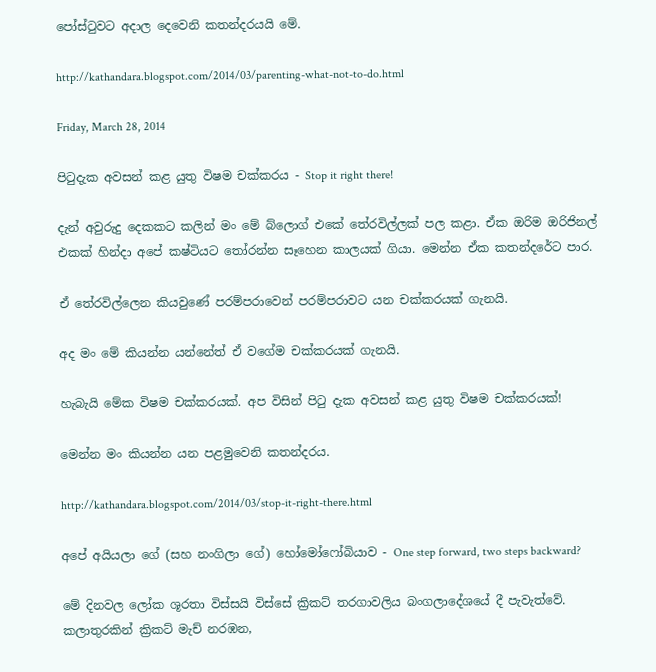පෝස්ටුවට අදාල දෙවෙනි කතන්දරයයි මේ.

http://kathandara.blogspot.com/2014/03/parenting-what-not-to-do.html

Friday, March 28, 2014

පිටුදැක අවසන් කළ යුතු විෂම චක්කරය - Stop it right there!

දැන් අවුරුදු දෙකකට කලින් මං මේ බ්ලොග් එකේ තේරවිල්ලක් පල කළා. ඒක ඔරිම ඔරිජිනල් එකක් හින්දා අපේ කෂ්ටියට තෝරන්න සෑහෙන කාලයක් ගියා. මෙන්න ඒක කතන්දරේට පාර.

ඒ තේරවිල්ලෙන කියවුණේ පරම්පරාවෙන් පරම්පරාවට යන චක්කරයක් ගැනයි.

අද මං මේ කියන්න යන්නේත් ඒ වගේම චක්කරයක් ගැනයි.

හැබැයි මේක විෂම චක්කරයක්. අප විසින් පිටු දැක අවසන් කළ යුතු විෂම චක්කරයක්!

මෙන්න මං කියන්න යන පළමුවෙනි කතන්දරය.

http://kathandara.blogspot.com/2014/03/stop-it-right-there.html

අපේ අයියලා ගේ (සහ නංගිලා ගේ) හෝමෝෆෝබියාව - One step forward, two steps backward?

මේ දිනවල ලෝක ශූරතා විස්සයි විස්සේ ක්‍රිකට් තරගාවලිය බංගලාදේශයේ දී පැවැත්වේ. කලාතුරකින් ක්‍රිකට් මැච් නරඹන,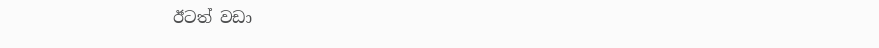ඊටත් වඩා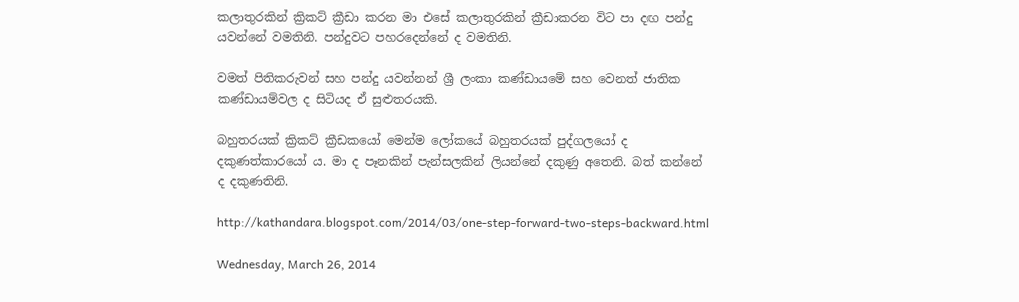කලාතුරකින් ක්‍රිකට් ක්‍රීඩා කරන මා එසේ කලාතුරකින් ක්‍රීඩාකරන විට පා දඟ පන්දු යවන්නේ වමතිනි. පන්දුවට පහරදෙන්නේ ද වමතිනි.

වමත් පිතිකරුවන් සහ පන්දු යවන්නන් ශ්‍රී ලංකා කණ්ඩායමේ සහ වෙනත් ජාතික කණ්ඩායම්වල ද සිටියද ඒ සුළුතරයකි.

බහුතරයක් ක්‍රිකට් ක්‍රීඩකයෝ මෙන්ම ලෝකයේ බහුතරයක් පුද්ගලයෝ ද දකුණත්කාරයෝ ය. මා ද පෑනකින් පැන්සලකින් ලියන්නේ දකුණු අතෙනි. බත් කන්නේ ද දකුණතිනි.

http://kathandara.blogspot.com/2014/03/one-step-forward-two-steps-backward.html

Wednesday, March 26, 2014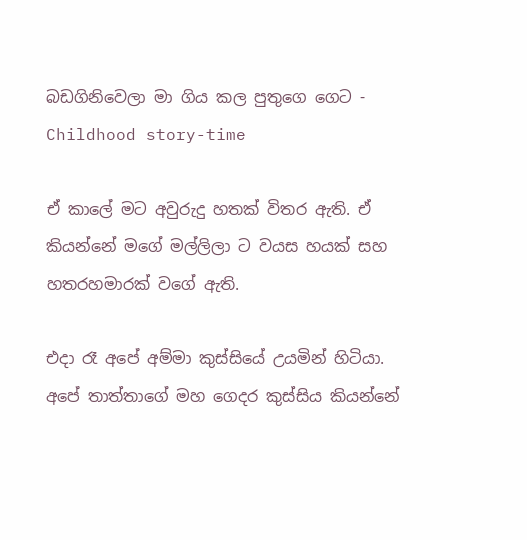බඩගිනිවෙලා මා ගිය කල පුතුගෙ ගෙට - Childhood story-time

ඒ කාලේ මට අවුරුදු හතක් විතර ඇති. ඒ කියන්නේ මගේ මල්ලිලා ට වයස හයක් සහ හතරහමාරක් වගේ ඇති.

එදා රෑ අපේ අම්මා කුස්සියේ උයමින් හිටියා. අපේ තාත්තාගේ මහ ගෙදර කුස්සිය කියන්නේ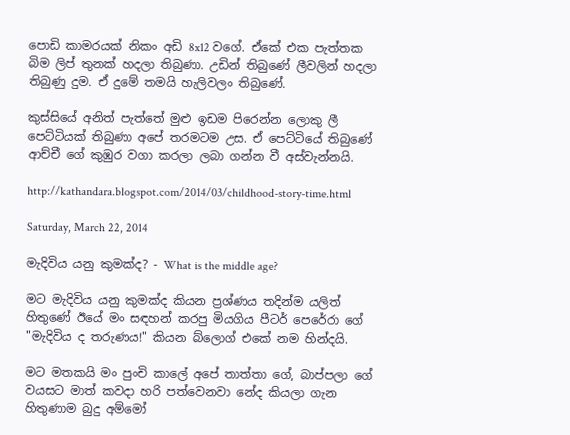පොඩි කාමරයක් නිකං අඩි 8x12 වගේ. ඒකේ එක පැත්තක බිම ලිප් තුනක් හදලා තිබුණා. උඩින් තිබුණේ ලීවලින් හදලා තිබුණු දුම. ඒ දුමේ තමයි හැලිවලං තිබුණේ.

කුස්සියේ අනිත් පැත්තේ මුළු ඉඩම පිරෙන්න ලොකු ලී පෙට්ටියක් තිබුණා අපේ තරමටම උස. ඒ පෙට්ටියේ තිබුණේ ආච්චී ගේ කුඹුර වගා කරලා ලබා ගන්න වී අස්වැන්නයි.

http://kathandara.blogspot.com/2014/03/childhood-story-time.html

Saturday, March 22, 2014

මැදිවිය යනු කුමක්ද? - What is the middle age?

මට මැදිවිය යනු කුමක්ද කියන ප්‍රශ්ණය තදින්ම යලිත් හිතුණේ ඊයේ මං සඳහන් කරපු මියගිය පීටර් පෙරේරා ගේ "මැදිවිය ද තරුණය!" කියන බ්ලොග් එකේ නම හින්දයි.

මට මතකයි මං පුංචි කාලේ අපේ තාත්තා ගේ, බාප්පලා ගේ වයසට මාත් කවදා හරි පත්වෙනවා නේද කියලා ගැන හිතුණාම බුදු අම්මෝ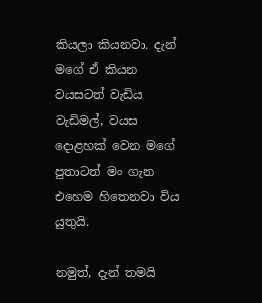කියලා කියනවා. දැන් මගේ ඒ කියන වයසටත් වැඩිය වැඩිමල්, වයස දොළහක් වෙන මගේ පුතාටත් මං ගැන එහෙම හිතෙනවා විය යුතුයි.

නමුත්, දැන් තමයි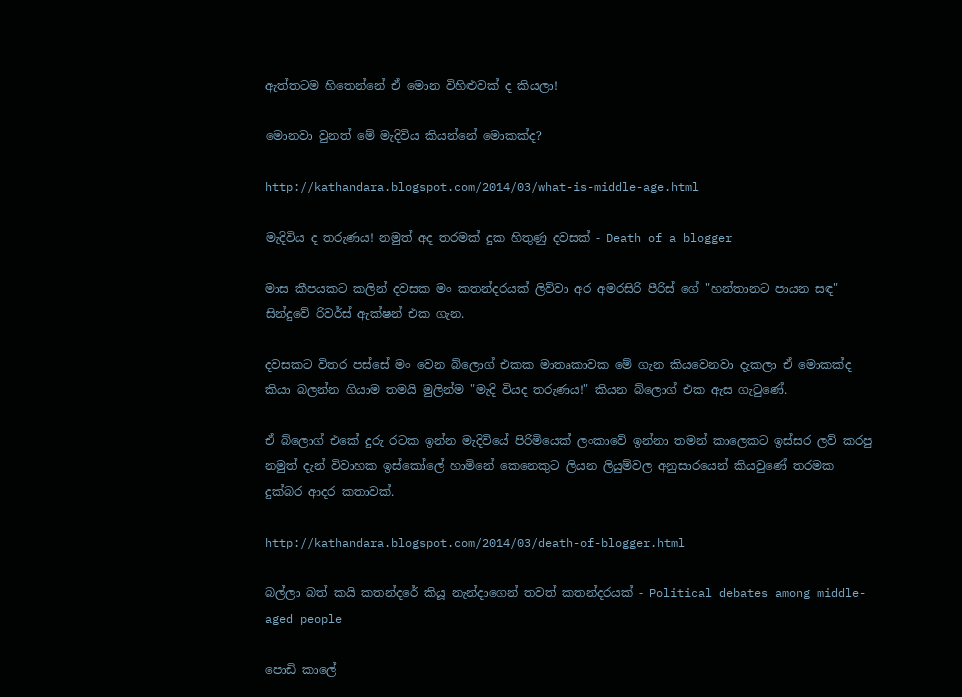ඇත්තටම හිතෙන්නේ ඒ මොන විහිළුවක් ද කියලා!

මොනවා වුනත් මේ මැදිවිය කියන්නේ මොකක්ද?

http://kathandara.blogspot.com/2014/03/what-is-middle-age.html

මැදිවිය ද තරුණය! නමුත් අද තරමක් දුක හිතුණු දවසක් - Death of a blogger

මාස කීපයකට කලින් දවසක මං කතන්දරයක් ලිව්වා අර අමරසිරි පීරිස් ගේ "හන්තානට පායන සඳ" සින්දුවේ රිවර්ස් ඇක්ෂන් එක ගැන.

දවසකට විතර පස්සේ මං වෙන බ්ලොග් එකක මාතෘකාවක මේ ගැන කියවෙනවා දැකලා ඒ මොකක්ද කියා බලන්න ගියාම තමයි මුලින්ම "මැදි වියද තරුණය!" කියන බ්ලොග් එක ඇස ගැටුණේ.

ඒ බ්ලොග් එකේ දුරු රටක ඉන්න මැදිවියේ පිරිමියෙක් ලංකාවේ ඉන්නා තමන් කාලෙකට ඉස්සර ලව් කරපු නමුත් දැන් විවාහක ඉස්කෝලේ හාමිනේ කෙනෙකුට ලියන ලියුම්වල අනුසාරයෙන් කියවුණේ තරමක දුක්බර ආදර කතාවක්.

http://kathandara.blogspot.com/2014/03/death-of-blogger.html

බල්ලා බත් කයි කතන්දරේ කියූ නැන්දාගෙන් තවත් කතන්දරයක් - Political debates among middle-aged people

පොඩි කාලේ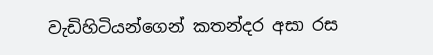වැඩිහිටියන්ගෙන් කතන්දර අසා රස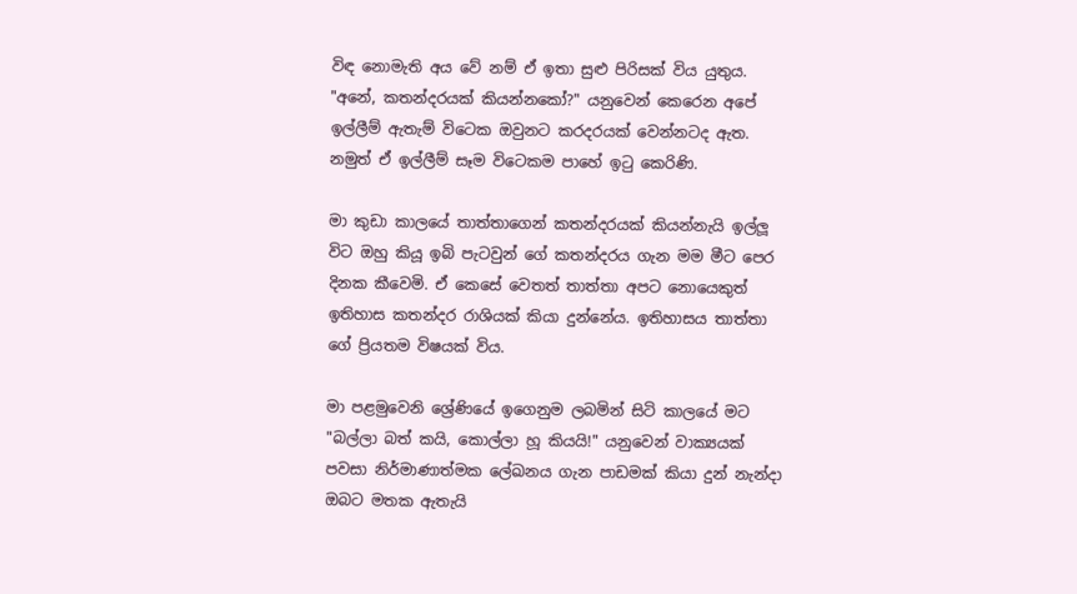විඳ නොමැති අය වේ නම් ඒ ඉතා සුළු පිරිසක් විය යුතුය. "අනේ, කතන්දරයක් කියන්නකෝ?" යනුවෙන් කෙරෙන අපේ ඉල්ලීම් ඇතැම් විටෙක ඔවුනට කරදරයක් වෙන්නටද ඇත. නමුත් ඒ ඉල්ලීම් සෑම විටෙකම පාහේ ඉටු කෙරිණි.

මා කුඩා කාලයේ තාත්තාගෙන් කතන්දරයක් කියන්නැයි ඉල්ලූ විට ඔහු කියූ ඉබි පැටවුන් ගේ කතන්දරය ගැන මම මීට පෙර දිනක කීවෙමි. ඒ කෙසේ වෙතත් තාත්තා අපට නොයෙකුත් ඉතිහාස කතන්දර රාශියක් කියා දුන්නේය. ඉතිහාසය තාත්තා ගේ ප්‍රියතම විෂයක් විය.

මා පළමුවෙනි ශ්‍රේණියේ ඉගෙනුම ලබමින් සිටි කාලයේ මට "බල්ලා බත් කයි, කොල්ලා හූ කියයි!" යනුවෙන් වාක්‍යයක් පවසා නිර්මාණාත්මක ලේඛනය ගැන පාඩමක් කියා දුන් නැන්දා ඔබට මතක ඇතැයි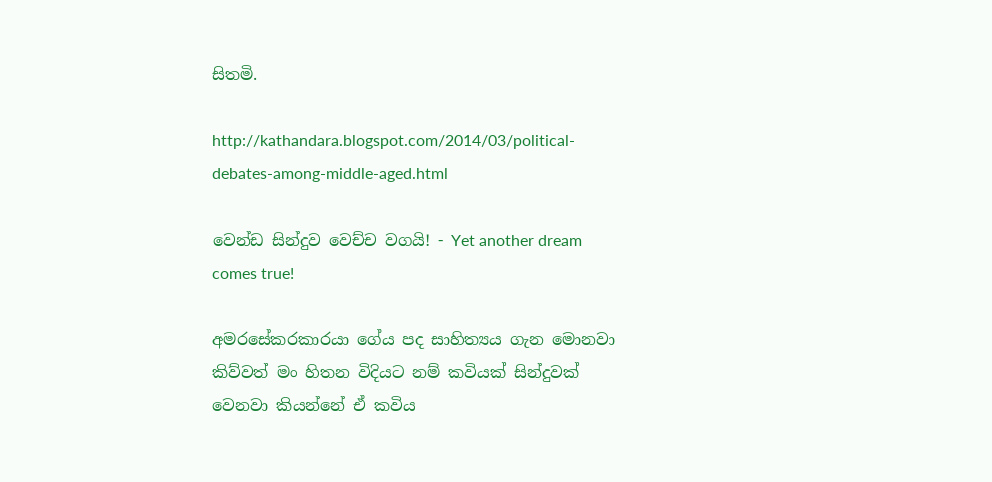සිතමි.

http://kathandara.blogspot.com/2014/03/political-debates-among-middle-aged.html

වෙන්ඩ සින්දුව වෙච්ච වගයි! - Yet another dream comes true!

අමරසේකරකාරයා ගේය පද සාහිත්‍යය ගැන මොනවා කිව්වත් මං හිතන විදියට නම් කවියක් සින්දුවක් වෙනවා කියන්නේ ඒ කවිය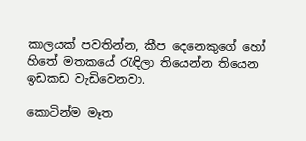කාලයක් පවතින්න, කීප දෙනෙකුගේ හෝ හිතේ මතකයේ රැඳිලා තියෙන්න තියෙන ඉඩකඩ වැඩිවෙනවා.

කොටින්ම මෑත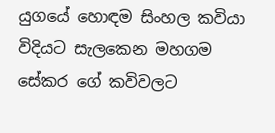යුගයේ හොඳම සිංහල කවියා විදියට සැලකෙන මහගම සේකර ගේ කවිවලට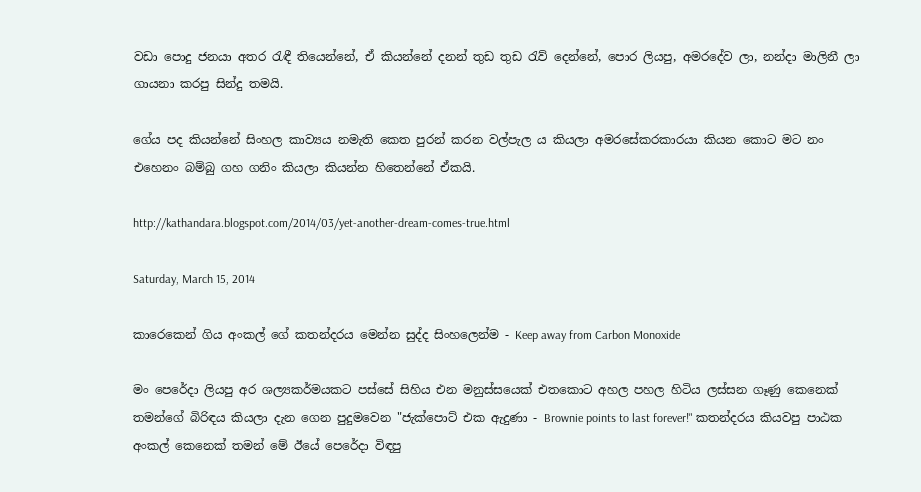වඩා පොදු ජනයා අතර රැඳී තියෙන්නේ, ඒ කියන්නේ දනන් තුඩ තුඩ රැව් දෙන්නේ, පොර ලියපු, අමරදේව ලා, නන්දා මාලිනී ලා ගායනා කරපු සින්දු තමයි.

ගේය පද කියන්නේ සිංහල කාව්‍යය නමැති කෙත පුරන් කරන වල්පැල ය කියලා අමරසේකරකාරයා කියන කොට මට නං එහෙනං බම්බු ගහ ගනිං කියලා කියන්න හිතෙන්නේ ඒකයි.

http://kathandara.blogspot.com/2014/03/yet-another-dream-comes-true.html

Saturday, March 15, 2014

කාරෙකෙන් ගිය අංකල් ගේ කතන්දරය මෙන්න සුද්ද සිංහලෙන්ම - Keep away from Carbon Monoxide

මං පෙරේදා ලියපු අර ශල්‍යකර්මයකට පස්සේ සිහිය එන මනුස්සයෙක් එතකොට අහල පහල හිටිය ලස්සන ගෑණු කෙනෙක් තමන්ගේ බිරිඳය කියලා දැන ගෙන පුදුමවෙන "ජැක්පොට් එක ඇදුණා - Brownie points to last forever!" කතන්දරය කියවපු පාඨක අංකල් කෙනෙක් තමන් මේ ඊයේ පෙරේදා විඳපු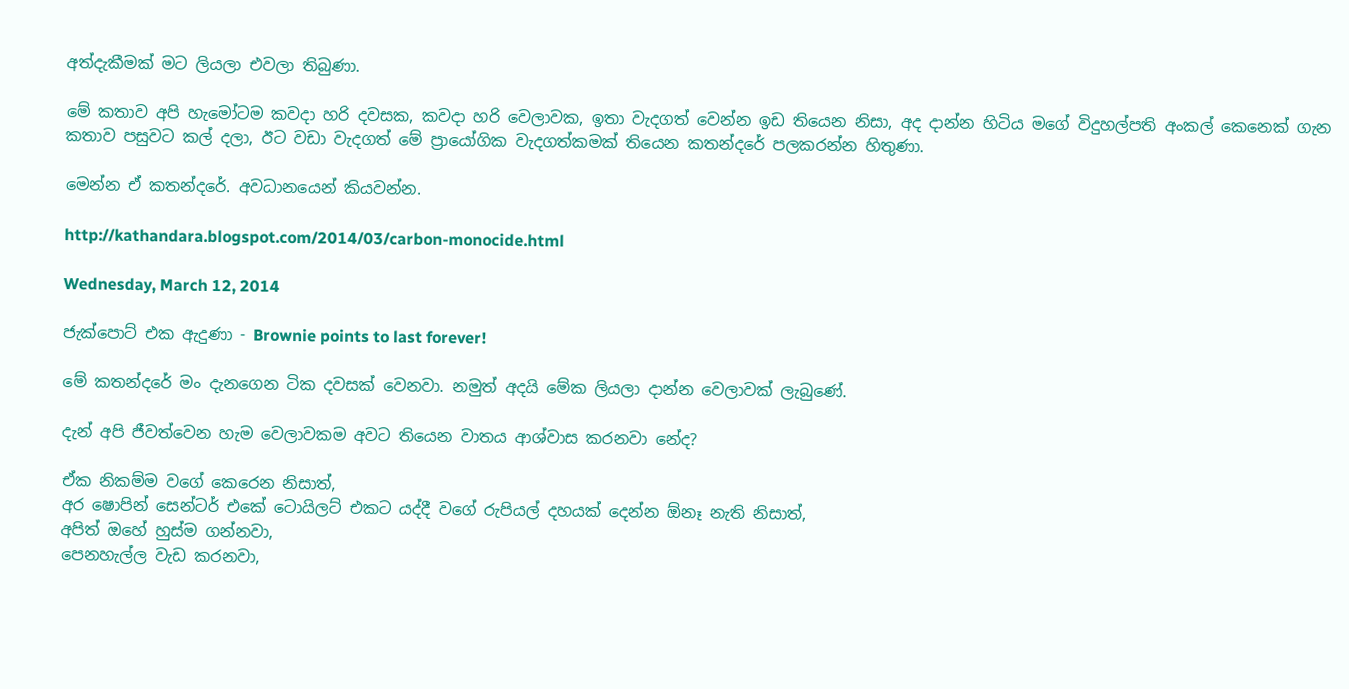අත්දැකීමක් මට ලියලා එවලා තිබුණා.

මේ කතාව අපි හැමෝටම කවදා හරි දවසක, කවදා හරි වෙලාවක, ඉතා වැදගත් වෙන්න ඉඩ තියෙන නිසා, අද දාන්න හිටිය මගේ විදුහල්පති අංකල් කෙනෙක් ගැන කතාව පසුවට කල් දලා, ඊට වඩා වැදගත් මේ ප්‍රායෝගික වැදගත්කමක් තියෙන කතන්දරේ පලකරන්න හිතුණා.

මෙන්න ඒ කතන්දරේ. අවධානයෙන් කියවන්න.

http://kathandara.blogspot.com/2014/03/carbon-monocide.html

Wednesday, March 12, 2014

ජැක්පොට් එක ඇදුණා - Brownie points to last forever!

මේ කතන්දරේ මං දැනගෙන ටික දවසක් වෙනවා. නමුත් අදයි මේක ලියලා දාන්න වෙලාවක් ලැබුණේ.

දැන් අපි ජීවත්වෙන හැම වෙලාවකම අවට තියෙන වාතය ආශ්වාස කරනවා නේද?

ඒක නිකම්ම වගේ කෙරෙන නිසාත්,
අර ෂොපින් සෙන්ටර් එකේ ටොයිලට් එකට යද්දී වගේ රුපියල් දහයක් දෙන්න ඕනෑ නැති නිසාත්,
අපිත් ඔහේ හුස්ම ගන්නවා,
පෙනහැල්ල වැඩ කරනවා,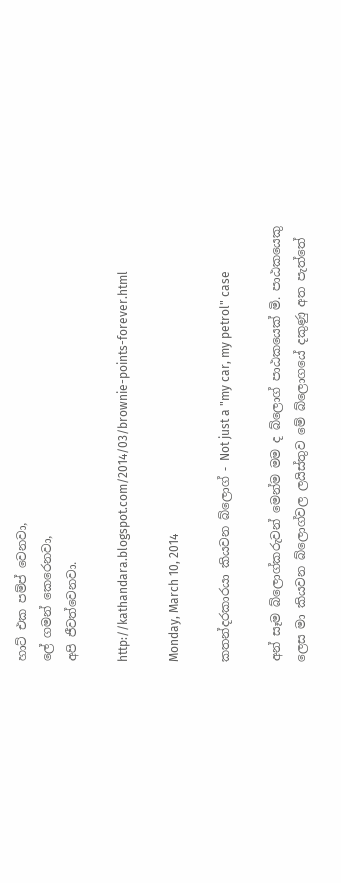හාට් එක පම්ප් වෙනවා,
ලේ ගමන් කෙරෙනවා,
අපි ජීවත්වෙනවා.

http://kathandara.blogspot.com/2014/03/brownie-points-forever.html

Monday, March 10, 2014

කතන්දරකාරයා කියවන බ්ලොග් - Not just a "my car, my petrol" case

අන් සෑම බ්ලොග්කරුවන් මෙන්ම මම ද බ්ලොග් පාඨකයෙක් මි. පාඨකයෙකු ලෙස මා කියවන බ්ලොග්වල ලයිස්තුව මේ බ්ලොගයේ දකුණු අත පැත්තේ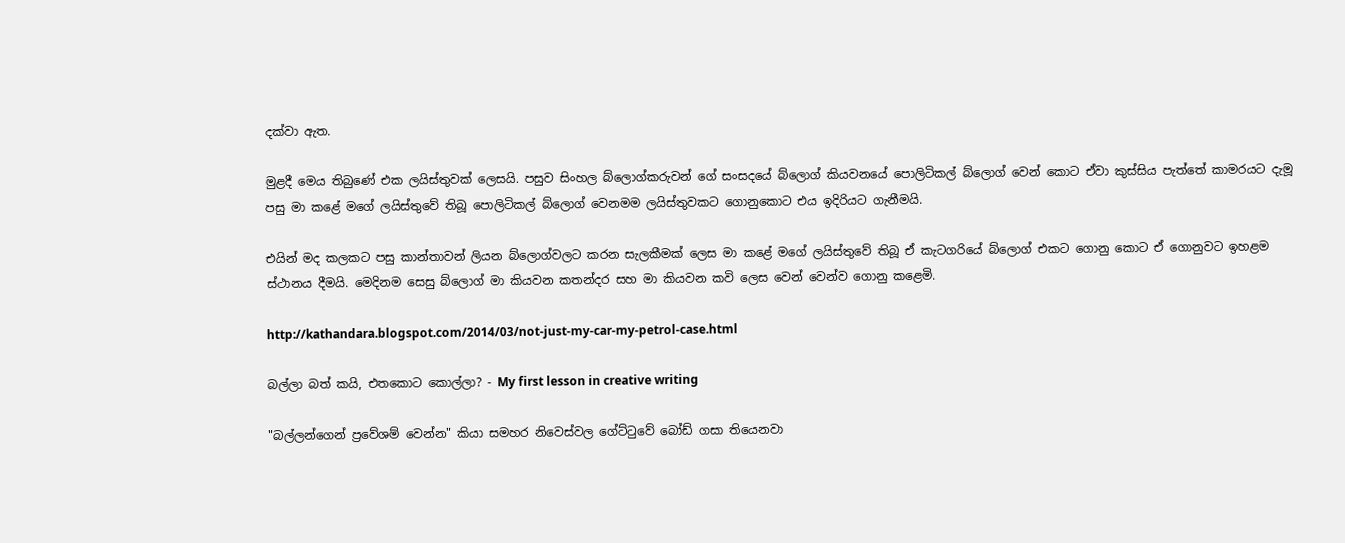දක්වා ඇත.

මුළදී මෙය තිබුණේ එක ලයිස්තුවක් ලෙසයි. පසුව සිංහල බ්ලොග්කරුවන් ගේ සංසදයේ බ්ලොග් කියවනයේ පොලිටිකල් බ්ලොග් වෙන් කොට ඒවා කුස්සිය පැත්තේ කාමරයට දැමූ පසු මා කළේ මගේ ලයිස්තුවේ තිබූ පොලිටිකල් බ්ලොග් වෙනමම ලයිස්තුවකට ගොනුකොට එය ඉදිරියට ගැනීමයි.

එයින් මද කලකට පසු කාන්තාවන් ලියන බ්ලොග්වලට කරන සැලකීමක් ලෙස මා කළේ මගේ ලයිස්තුවේ තිබූ ඒ කැටගරියේ බ්ලොග් එකට ගොනු කොට ඒ ගොනුවට ඉහළම ස්ථානය දීමයි. මෙදිනම සෙසු බ්ලොග් මා කියවන කතන්දර සහ මා කියවන කවි ලෙස වෙන් වෙන්ව ගොනු කළෙමි.

http://kathandara.blogspot.com/2014/03/not-just-my-car-my-petrol-case.html

බල්ලා බත් කයි, එතකොට කොල්ලා? - My first lesson in creative writing

"බල්ලන්ගෙන් ප්‍රවේශම් වෙන්න" කියා සමහර නිවෙස්වල ගේට්ටුවේ බෝඩ් ගසා තියෙනවා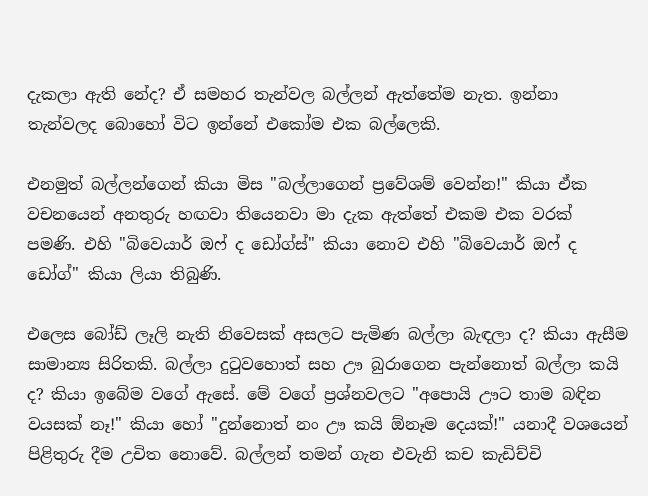දැකලා ඇති නේද? ඒ සමහර තැන්වල බල්ලන් ඇත්තේම නැත. ඉන්නා තැන්වලද බොහෝ විට ඉන්නේ එකෝම එක බල්ලෙකි.

එනමුත් බල්ලන්ගෙන් කියා මිස "බල්ලාගෙන් ප්‍රවේශම් වෙන්න!" කියා ඒක වචනයෙන් අනතුරු හඟවා තියෙනවා මා දැක ඇත්තේ එකම එක වරක් පමණි. එහි "බිවෙයාර් ඔෆ් ද ඩෝග්ස්" කියා නොව එහි "බිවෙයාර් ඔෆ් ද ඩෝග්" කියා ලියා තිබුණි.

එලෙස බෝඩ් ලෑලි නැති නිවෙසක් අසලට පැමිණ බල්ලා බැඳලා ද? කියා ඇසීම සාමාන්‍ය සිරිතකි. බල්ලා දුටුවහොත් සහ ඌ බුරාගෙන පැන්නොත් බල්ලා කයි ද? කියා ඉබේම වගේ ඇසේ. මේ වගේ ප්‍රශ්නවලට "අපොයි ඌට තාම බඳින වයසක් නෑ!" කියා හෝ "දුන්නොත් නං ඌ කයි ඕනෑම දෙයක්!" යනාදී වශයෙන් පිළිතුරු දීම උචිත නොවේ. බල්ලන් තමන් ගැන එවැනි කච කැඩිච්චි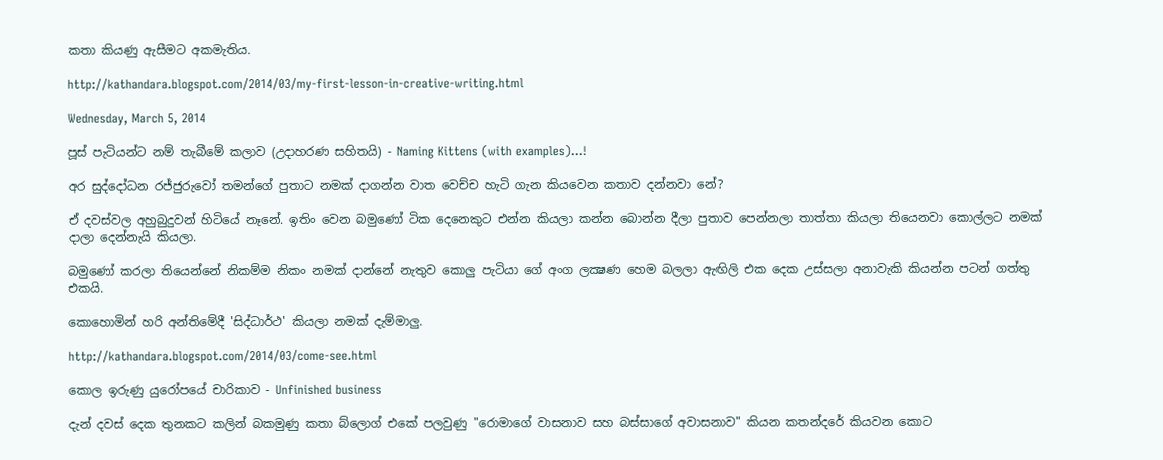කතා කියණු ඇසීමට අකමැතිය.

http://kathandara.blogspot.com/2014/03/my-first-lesson-in-creative-writing.html

Wednesday, March 5, 2014

පූස් පැටියන්ට නම් තැබීමේ කලාව (උදාහරණ සහිතයි) - Naming Kittens (with examples)...!

අර සුද්දෝධන රජ්ජුරුවෝ තමන්ගේ පුතාට නමක් දාගන්න වාත වෙච්ච හැටි ගැන කියවෙන කතාව දන්නවා නේ?

ඒ දවස්වල අහුබුදුවන් හිටියේ නෑනේ. ඉතිං වෙන බමුණෝ ටික දෙනෙකුට එන්න කියලා කන්න බොන්න දීලා පුතාව පෙන්නලා තාත්තා කියලා තියෙනවා කොල්ලට නමක් දාලා දෙන්නැයි කියලා.

බමුණෝ කරලා තියෙන්නේ නිකම්ම නිකං නමක් දාන්නේ නැතුව කොලු පැටියා ගේ අංග ලක්‍ෂණ හෙම බලලා ඇඟිලි එක දෙක උස්සලා අනාවැකි කියන්න පටන් ගත්තු එකයි.

කොහොමින් හරි අන්තිමේදී 'සිද්ධාර්ථ' කියලා නමක් දැම්මාලු.

http://kathandara.blogspot.com/2014/03/come-see.html

කොල ඉරුණු යුරෝපයේ චාරිකාව - Unfinished business

දැන් දවස් දෙක තුනකට කලින් බකමුණු කතා බ්ලොග් එකේ පලවුණු "රොමාගේ වාසනාව සහ බස්සාගේ අවාසනාව" කියන කතන්දරේ කියවන කොට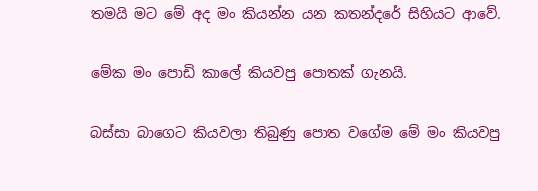තමයි මට මේ අද මං කියන්න යන කතන්දරේ සිහියට ආවේ.

මේක මං පොඩි කාලේ කියවපු පොතක් ගැනයි.

බස්සා බාගෙට කියවලා තිබුණු පොත වගේම මේ මං කියවපු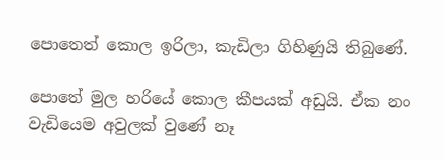පොතෙත් කොල ඉරිලා, කැඩිලා ගිහිණුයි තිබුණේ.

පොතේ මුල හරියේ කොල කීපයක් අඩුයි. ඒක නං වැඩියෙම අවුලක් වුණේ නෑ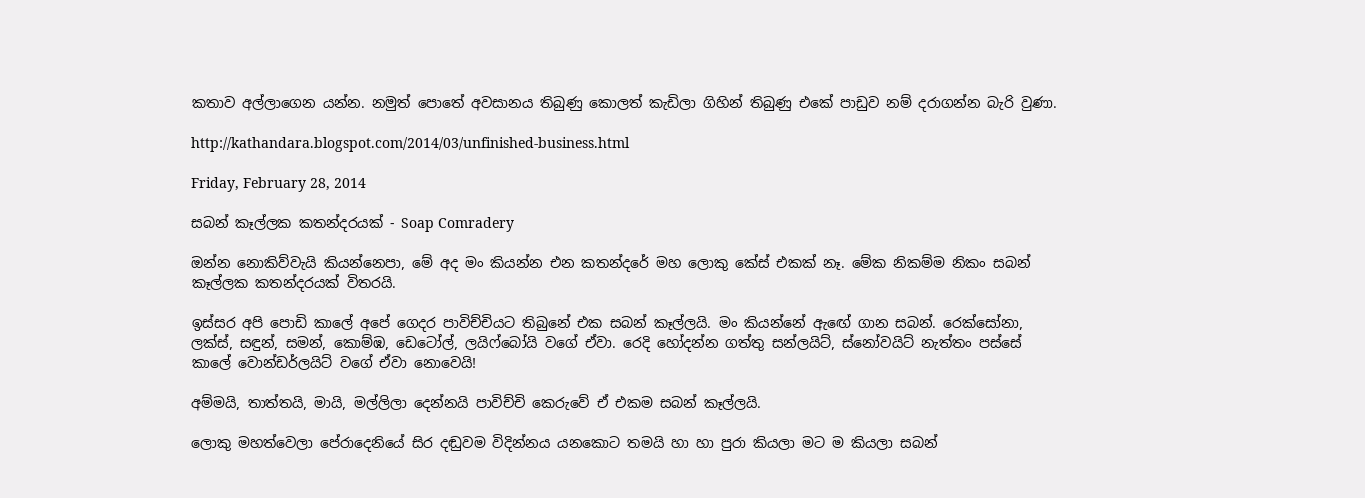කතාව අල්ලාගෙන යන්න. නමුත් පොතේ අවසානය තිබුණු කොලත් කැඩිලා ගිහින් තිබුණු එකේ පාඩුව නම් දරාගන්න බැරි වුණා.

http://kathandara.blogspot.com/2014/03/unfinished-business.html

Friday, February 28, 2014

සබන් කෑල්ලක කතන්දරයක් - Soap Comradery

ඔන්න නොකිව්වැයි කියන්නෙපා, මේ අද මං කියන්න එන කතන්දරේ මහ ලොකු කේස් එකක් නෑ. මේක නිකම්ම නිකං සබන් කෑල්ලක කතන්දරයක් විතරයි.

ඉස්සර අපි පොඩි කාලේ අපේ ගෙදර පාවිච්චියට තිබුනේ එක සබන් කෑල්ලයි. මං කියන්නේ ඇඟේ ගාන සබන්. රෙක්සෝනා, ලක්ස්, සඳුන්, සමන්, කොම්ඹ, ඩෙටෝල්, ලයිෆ්බෝයි වගේ ඒවා. රෙදි හෝදන්න ගත්තු සන්ලයිට්, ස්නෝවයිට් නැත්තං පස්සේ කාලේ වොන්ඩර්ලයිට් වගේ ඒවා නොවෙයි!

අම්මයි, තාත්තයි, මායි, මල්ලිලා දෙන්නයි පාවිච්චි කෙරුවේ ඒ එකම සබන් කෑල්ලයි.

ලොකු මහත්වෙලා පේරාදෙනියේ සිර දඬුවම විදින්නය යනකොට තමයි හා හා පුරා කියලා මට ම කියලා සබන්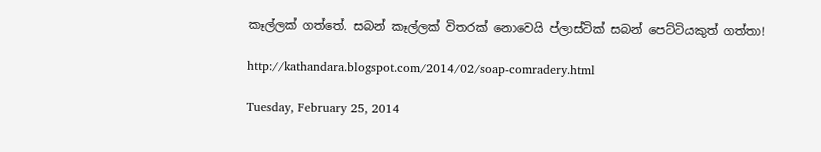කෑල්ලක් ගත්තේ. සබන් කෑල්ලක් විතරක් නොවෙයි ප්ලාස්ටික් සබන් පෙට්ටියකුත් ගත්තා!

http://kathandara.blogspot.com/2014/02/soap-comradery.html

Tuesday, February 25, 2014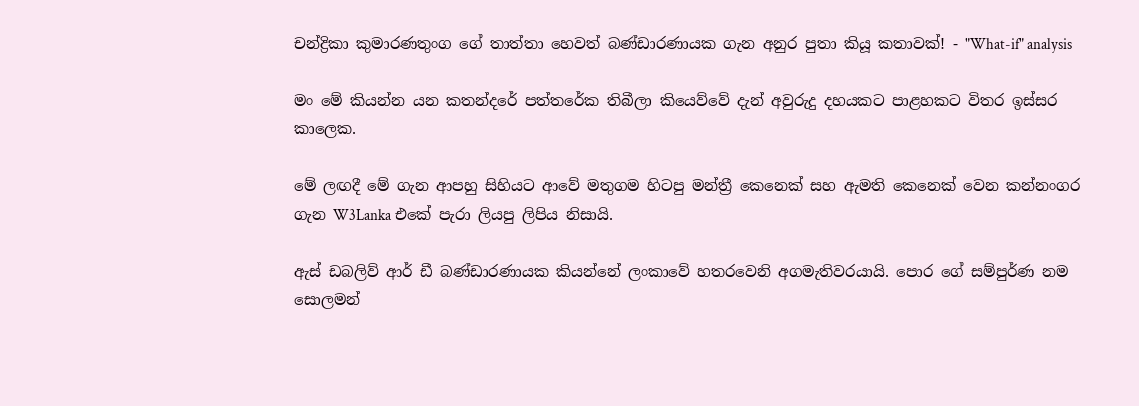චන්ද්‍රිකා කුමාරණතුංග ගේ තාත්තා හෙවත් බණ්ඩාරණායක ගැන අනුර පුතා කියූ කතාවක්! - "What-if" analysis

මං මේ කියන්න යන කතන්දරේ පත්තරේක තිබීලා කියෙව්වේ දැන් අවුරුදු දහයකට පාළහකට විතර ඉස්සර කාලෙක.

මේ ලඟදී මේ ගැන ආපහු සිහියට ආවේ මතුගම හිටපු මන්ත්‍රී කෙනෙක් සහ ඇමති කෙනෙක් වෙන කන්නංගර ගැන W3Lanka එකේ පැරා ලියපු ලිපිය නිසායි.

ඇස් ඩබලිව් ආර් ඩී බණ්ඩාරණායක කියන්නේ ලංකාවේ හතරවෙනි අගමැතිවරයායි. පොර ගේ සම්පුර්ණ නම සොලමන්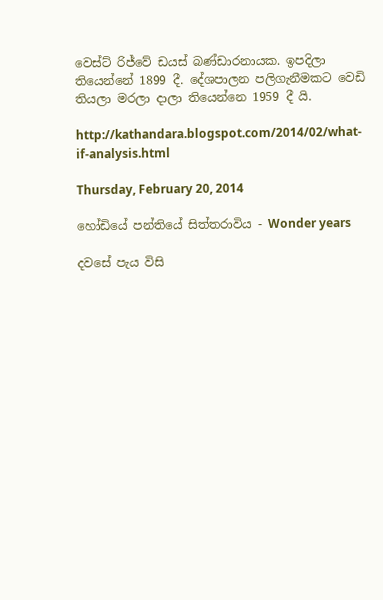වෙස්ට් රිජ්වේ ඩයස් බණ්ඩාරනායක. ඉපදිලා තියෙන්නේ 1899 දී. දේශපාලන පලිගැනීමකට වෙඩි තියලා මරලා දාලා තියෙන්නෙ 1959 දී යි.

http://kathandara.blogspot.com/2014/02/what-if-analysis.html

Thursday, February 20, 2014

හෝඩියේ පන්තියේ සිත්තරාවිය - Wonder years

දවසේ පැය විසි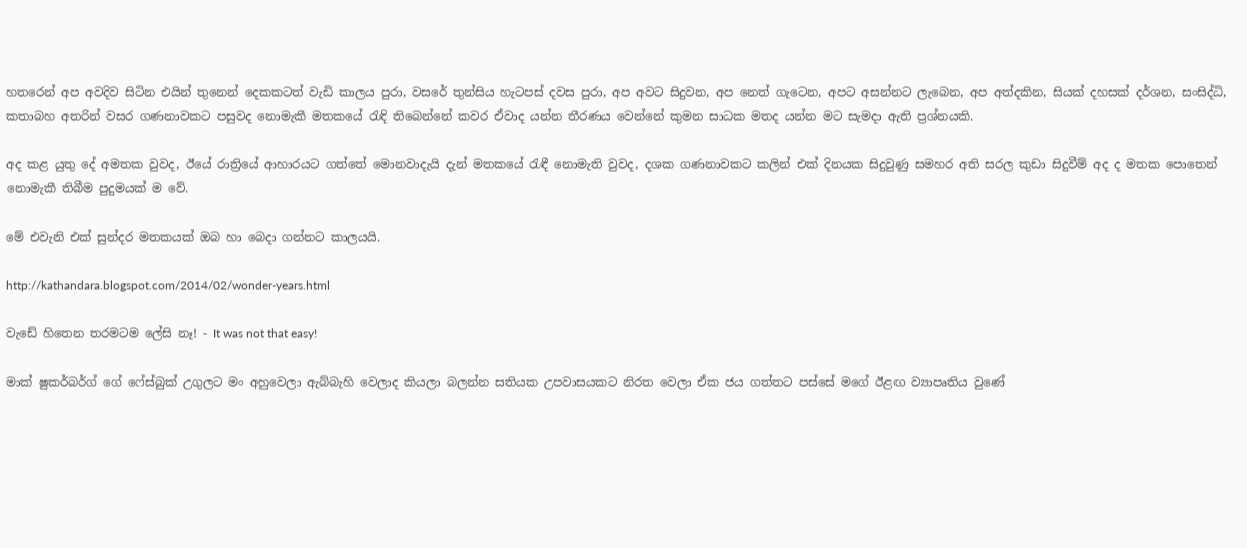හතරෙන් අප අවදිව සිටින එයින් තුනෙන් දෙකකටත් වැඩි කාලය පුරා, වසරේ තුන්සිය හැටපස් දවස පුරා, අප අවට සිදුවන, අප නෙත් ගැටෙන, අපට අසන්නට ලැබෙන, අප අත්දකින, සියක් දහසක් දර්ශන, සංසිද්ධි, කතාබහ අතරින් වසර ගණනාවකට පසුවද නොමැකී මතකයේ රැඳි තිබෙන්නේ කවර ඒවාද යන්න තීරණය වෙන්නේ කුමන සාධක මතද යන්න මට සැමදා ඇති ප්‍රශ්නයකි.

අද කළ යුතු දේ අමතක වුවද, ඊයේ රාත්‍රියේ ආහාරයට ගත්තේ මොනවාදැයි දැන් මතකයේ රැඳී නොමැති වුවද, දශක ගණනාවකට කලින් එක් දිනයක සිදුවුණු සමහර අති සරල කුඩා සිදුවීම් අද ද මතක පොතෙන් නොමැකී තිබීම පුදුමයක් ම වේ.

මේ එවැනි එක් සුන්දර මතකයක් ඔබ හා බෙදා ගන්නට කාලයයි.

http://kathandara.blogspot.com/2014/02/wonder-years.html

වැඩේ හිතෙන තරමටම ලේසි නෑ! - It was not that easy!

මාක් ෂුකර්බර්ග් ගේ ෆේස්බුක් උගුලට මං අහුවෙලා ඇබ්බැහි වෙලාද කියලා බලන්න සතියක උපවාසයකට නිරත වෙලා ඒක ජය ගත්තට පස්සේ මගේ ඊළඟ ව්‍යාපෘතිය වුණේ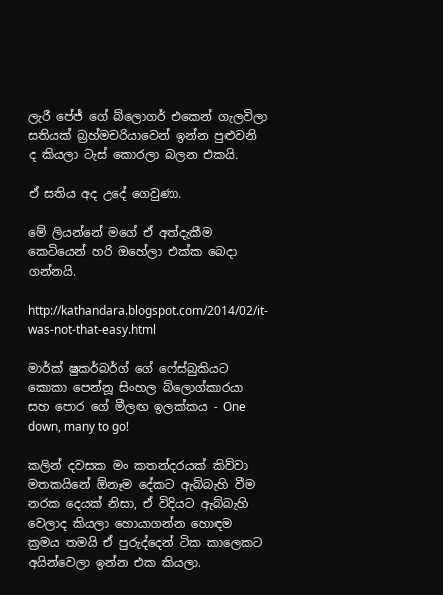ලැරී පේජ් ගේ බ්ලොගර් එකෙන් ගැලවිලා සතියක් බ්‍රහ්මචරියාවෙන් ඉන්න පුළුවනි ද කියලා ටැස් කොරලා බලන එකයි.

ඒ සතිය අද උදේ ගෙවුණා.

මේ ලියන්නේ මගේ ඒ අත්දැකීම කෙටියෙන් හරි ඔහේලා එක්ක බෙදා ගන්නයි.

http://kathandara.blogspot.com/2014/02/it-was-not-that-easy.html

මාර්ක් ෂුකර්බර්ග් ගේ ෆේස්බුකියට කොකා පෙන්නූ සිංහල බ්ලොග්කාරයා සහ පොර ගේ මීලඟ ඉලක්කය - One down, many to go!

කලින් දවසක මං කතන්දරයක් කිව්වා මතකයිනේ ඕනෑම දේකට ඇබ්බැහි වීම නරක දෙයක් නිසා, ඒ විදියට ඇබ්බැහි වෙලාද කියලා හොයාගන්න හොඳම ක්‍රමය තමයි ඒ පුරුද්දෙන් ටික කාලෙකට අයින්වෙලා ඉන්න එක කියලා.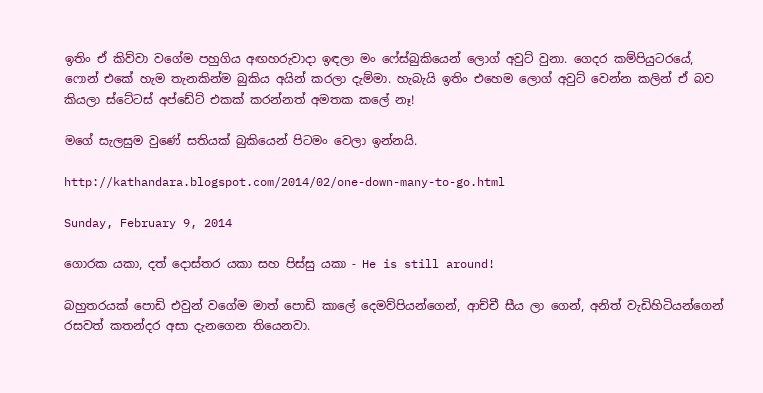ඉතිං ඒ කිව්වා වගේම පහුගිය අඟහරුවාදා ඉඳලා මං ෆේස්බුකියෙන් ලොග් අවුට් වුනා. ගෙදර කම්පියුටරයේ, ෆොන් එකේ හැම තැනකින්ම බුකිය අයින් කරලා දැම්මා. හැබැයි ඉතිං එහෙම ලොග් අවුට් වෙන්න කලින් ඒ බව කියලා ස්ටේටස් අප්ඩේට් එකක් කරන්නත් අමතක කලේ නෑ!

මගේ සැලසුම වුණේ සතියක් බුකියෙන් පිටමං වෙලා ඉන්නයි.

http://kathandara.blogspot.com/2014/02/one-down-many-to-go.html

Sunday, February 9, 2014

ගොරක යකා, දත් දොස්තර යකා සහ පිස්සු යකා - He is still around!

බහුතරයක් පොඩි එවුන් වගේම මාත් පොඩි කාලේ දෙමව්පියන්ගෙන්, ආච්චී සීය ලා ගෙන්, අනිත් වැඩිහිටියන්ගෙන් රසවත් කතන්දර අසා දැනගෙන තියෙනවා.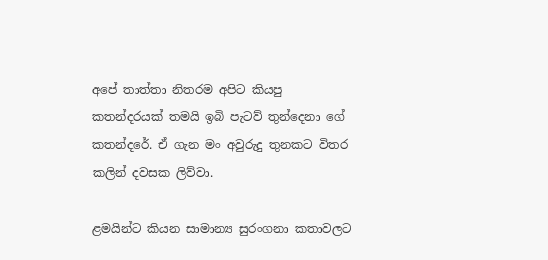අපේ තාත්තා නිතරම අපිට කියපු කතන්දරයක් තමයි ඉබි පැටව් තුන්දෙනා ගේ කතන්දරේ. ඒ ගැන මං අවුරුදු තුනකට විතර කලින් දවසක ලිව්වා.

ළමයින්ට කියන සාමාන්‍ය සුරංගනා කතාවලට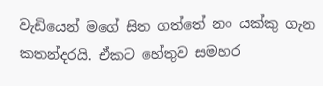වැඩියෙන් මගේ සිත ගත්තේ නං යක්කු ගැන කතන්දරයි. ඒකට හේතුව සමහර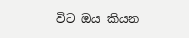විට ඔය කියන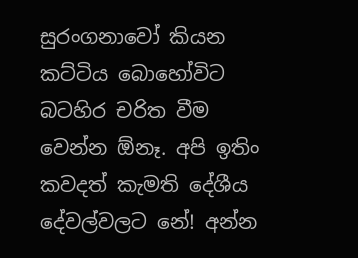සුරංගනාවෝ කියන කට්ටිය බොහෝවිට බටහිර චරිත වීම වෙන්න ඕනෑ. අපි ඉතිං කවදත් කැමති දේශීය දේවල්වලට නේ! අන්න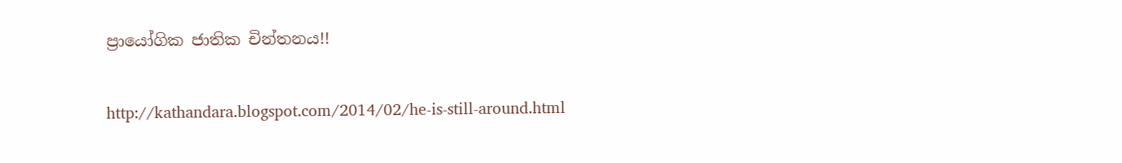ප්‍රායෝගික ජාතික චින්තනය!!

http://kathandara.blogspot.com/2014/02/he-is-still-around.html